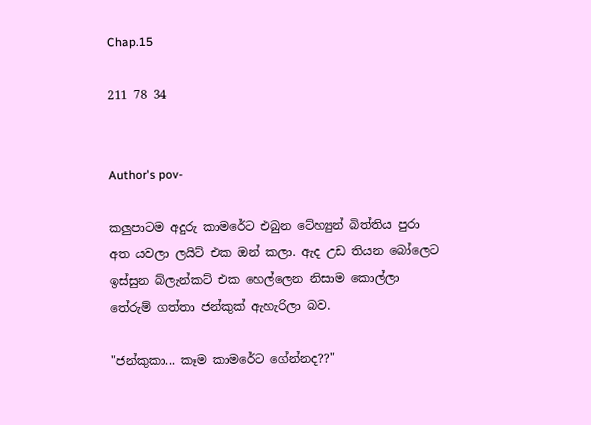Chap.15

211 78 34


Author's pov-

කලුපාටම අදුරු කාමරේට එබුන ටේහ්‍යුන් බිත්තිය පුරා අත යවලා ලයිට් එක ඔන් කලා. ඇද උඩ තියන බෝලෙට ඉස්සුන බ්ලැන්කට් එක හෙල්ලෙන නිසාම කොල්ලා තේරුම් ගත්තා ජන්කුක් ඇහැරිලා බව.

"ජන්කුකා... කෑම කාමරේට ගේන්නද??"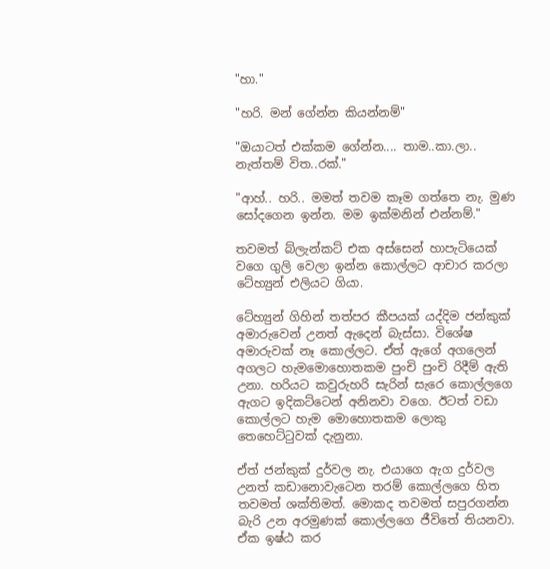"හා."

"හරි. මන් ගේන්න කියන්නම්"

"ඔයාටත් එක්කම ගේන්න.... තාම..කා.ලා.. නැත්තම් විත..රක්."

"ආහ්.. හරි.. මමත් තවම කෑම ගත්තෙ නැ. මුණ සෝදගෙන ඉන්න. මම ඉක්මනින් එන්නම්."

තවමත් බ්ලැන්කට් එක අස්සෙන් හාපැටියෙක් වගෙ ගුලි වෙලා ඉන්න කොල්ලට ආචාර කරලා ටේහ්‍යුන් එලියට ගියා.

ටේහ්‍යුන් ගිහින් තත්පර කීපයක් යද්දිම ජන්කුක් අමාරුවෙන් උනත් ඇදෙන් බැස්සා. විශේෂ අමාරුවක් නෑ කොල්ලට. ඒත් ඇගේ අගලෙන් අගලට හැමමොහොතකම පුංචි පුංචි රිදීම් ඇති උනා. හරියට කවුරුහරි සැරින් සැරෙ කොල්ලගෙ ඇගට ඉදිකට්ටෙන් අනිනවා වගෙ. ඊටත් වඩා කොල්ලට හැම මොහොතකම ලොකු තෙහෙට්ටුවක් දැනුනා.

ඒත් ජන්කුක් දුර්වල නැ. එයාගෙ ඇග දුර්වල උනත් කඩානොවැටෙන තරම් කොල්ලගෙ හිත තවමත් ශක්තිමත්. මොකද තවමත් සපුරගන්න බැරි උන අරමුණක් කොල්ලගෙ ජීවිතේ තියනවා. ඒක ඉෂ්ඨ කර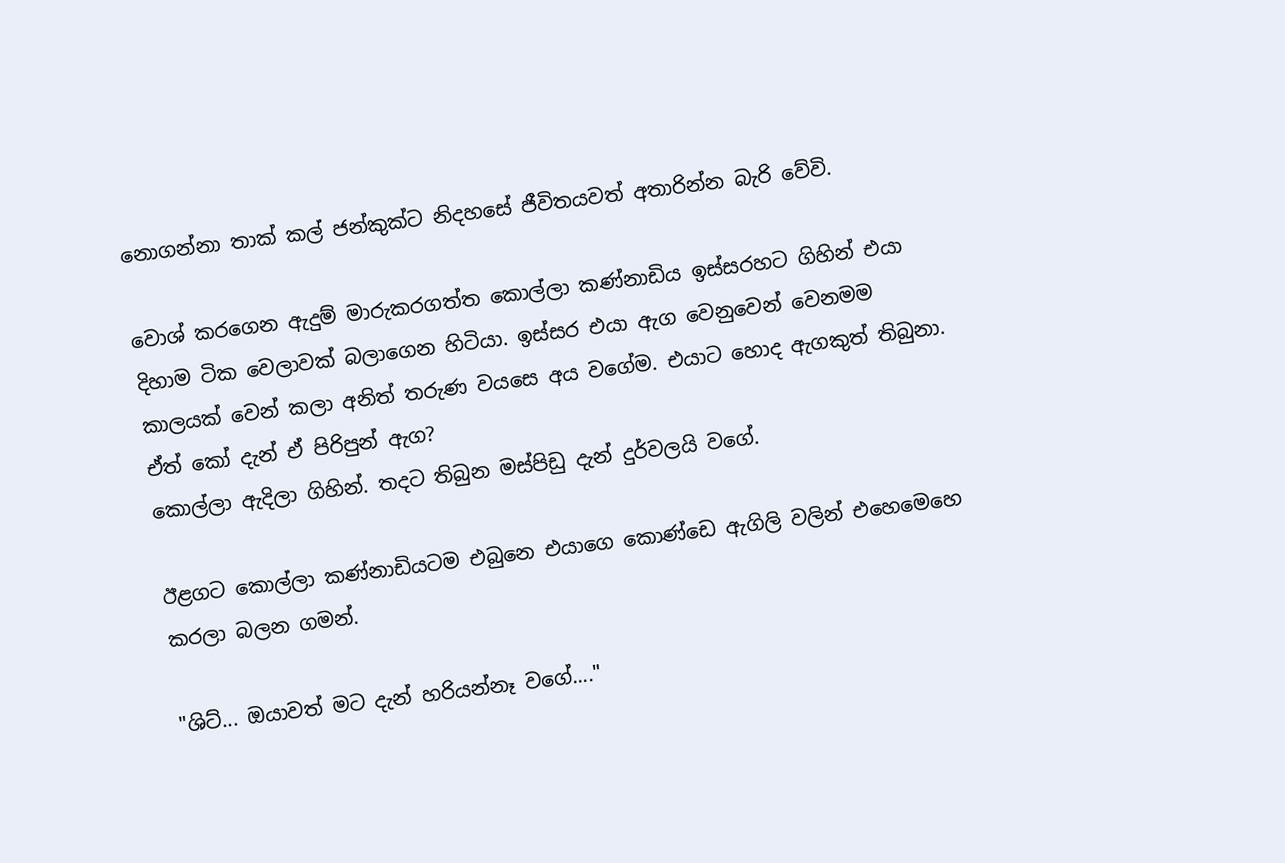නොගන්නා තාක් කල් ජන්කුක්ට නිදහසේ ජීවිතයවත් අතාරින්න බැරි වේවි.

වොශ් කරගෙන ඇදුම් මාරුකරගත්ත කොල්ලා කණ්නාඩිය ඉස්සරහට ගිහින් එයා දිහාම ටික වෙලාවක් බලාගෙන හිටියා. ඉස්සර එයා ඇග වෙනුවෙන් වෙනමම කාලයක් වෙන් කලා අනිත් තරුණ වයසෙ අය වගේම. එයාට හොද ඇගකුත් තිබුනා. ඒත් කෝ දැන් ඒ පිරිපුන් ඇග?
කොල්ලා ඇදිලා ගිහින්. තදට තිබුන මස්පිඩු දැන් දුර්වලයි වගේ.

ඊළගට කොල්ලා කණ්නාඩියටම එබුනෙ එයාගෙ කොණ්ඩෙ ඇගිලි වලින් එහෙමෙහෙ කරලා බලන ගමන්.

"ශිට්... ඔයාවත් මට දැන් හරියන්නෑ වගේ...."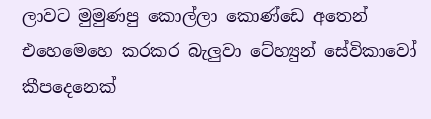ලාවට මුමුණපු කොල්ලා කොණ්ඩෙ අතෙන් එහෙමෙහෙ කරකර බැලුවා ටේහ්‍යුන් සේවිකාවෝ කීපදෙනෙක්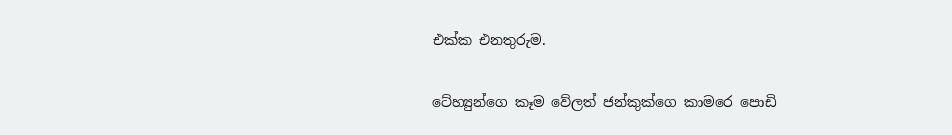එක්ක එනතුරුම.

ටේහ්‍යුන්ගෙ කෑම වේලත් ජන්කුක්ගෙ කාමරෙ පොඩි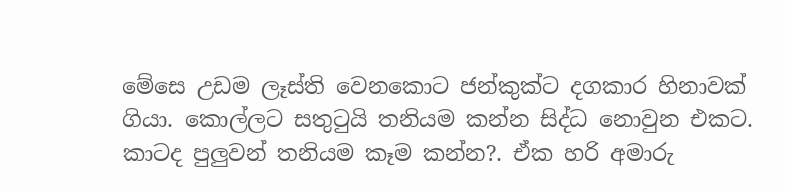මේසෙ උඩම ලෑස්ති වෙනකොට ජන්කුක්ට දගකාර හිනාවක් ගියා. කොල්ලට සතුටුයි තනියම කන්න සිද්ධ නොවුන එකට. කාටද පුලුවන් තනියම කෑම කන්න?. ඒක හරි අමාරු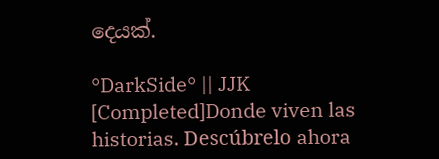දෙයක්.

°DarkSide° || JJK [Completed]Donde viven las historias. Descúbrelo ahora